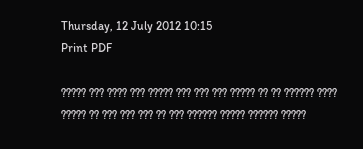Thursday, 12 July 2012 10:15
Print PDF

????? ??? ???? ??? ????? ??? ??? ??? ????? ?? ?? ?????? ???? ????? ?? ??? ??? ??? ?? ??? ?????? ????? ?????? ?????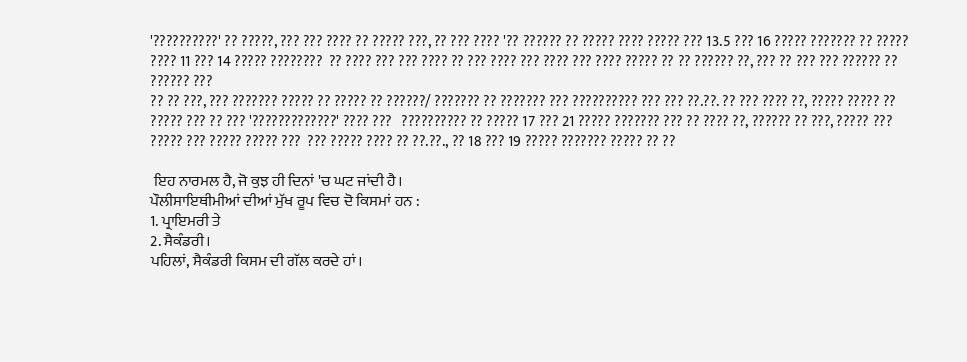'??????????' ?? ?????, ??? ??? ???? ?? ????? ???, ?? ??? ???? '?? ?????? ?? ????? ???? ????? ??? 13.5 ??? 16 ????? ??????? ?? ????? ???? 11 ??? 14 ????? ????????  ?? ???? ??? ??? ???? ?? ??? ???? ??? ???? ??? ???? ????? ?? ?? ?????? ??, ??? ?? ??? ??? ?????? ??  ?????? ???
?? ?? ???, ??? ??????? ????? ?? ????? ?? ??????/ ??????? ?? ??????? ??? ?????????? ??? ??? ??.??. ?? ??? ???? ??, ????? ????? ?? ????? ??? ?? ??? '?????????????' ???? ???   ?????????? ?? ????? 17 ??? 21 ????? ??????? ??? ?? ???? ??, ?????? ?? ???, ????? ??? ????? ??? ????? ????? ???  ??? ????? ???? ?? ??.??., ?? 18 ??? 19 ????? ??????? ????? ?? ??

 ਇਹ ਨਾਰਮਲ ਹੈ, ਜੋ ਕੁਝ ਹੀ ਦਿਨਾਂ 'ਚ ਘਟ ਜਾਂਦੀ ਹੈ।
ਪੌਲੀਸਾਇਥੀਮੀਆਂ ਦੀਆਂ ਮੁੱਖ ਰੂਪ ਵਿਚ ਦੋ ਕਿਸਮਾਂ ਹਨ :
1. ਪ੍ਰਾਇਮਰੀ ਤੇ
2. ਸੈਕੰਡਰੀ।
ਪਹਿਲਾਂ, ਸੈਕੰਡਰੀ ਕਿਸਮ ਦੀ ਗੱਲ ਕਰਦੇ ਹਾਂ।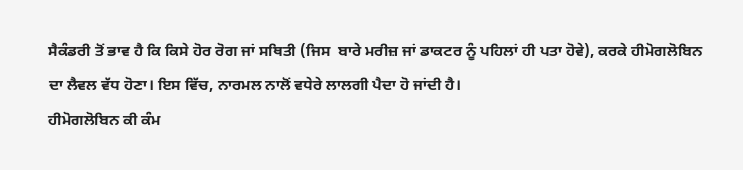ਸੈਕੰਡਰੀ ਤੋਂ ਭਾਵ ਹੈ ਕਿ ਕਿਸੇ ਹੋਰ ਰੋਗ ਜਾਂ ਸਥਿਤੀ (ਜਿਸ  ਬਾਰੇ ਮਰੀਜ਼ ਜਾਂ ਡਾਕਟਰ ਨੂੰ ਪਹਿਲਾਂ ਹੀ ਪਤਾ ਹੋਵੇ), ਕਰਕੇ ਹੀਮੋਗਲੋਬਿਨ ਦਾ ਲੈਵਲ ਵੱਧ ਹੋਣਾ। ਇਸ ਵਿੱਚ, ਨਾਰਮਲ ਨਾਲੋਂ ਵਧੇਰੇ ਲਾਲਗੀ ਪੈਦਾ ਹੋ ਜਾਂਦੀ ਹੈ।
ਹੀਮੋਗਲੋਬਿਨ ਕੀ ਕੰਮ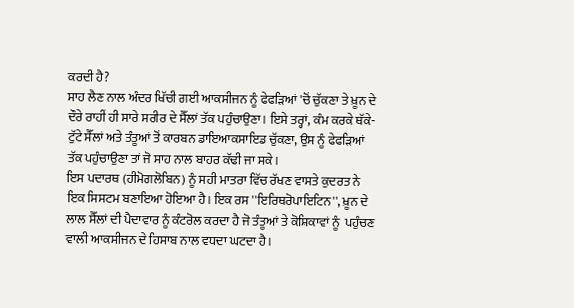ਕਰਦੀ ਹੈ?
ਸਾਹ ਲੈਣ ਨਾਲ ਅੰਦਰ ਖਿੱਚੀ ਗਈ ਆਕਸੀਜਨ ਨੂੰ ਫੇਫੜਿਆਂ 'ਚੋਂ ਚੁੱਕਣਾ ਤੇ ਖ਼ੂਨ ਦੇ ਦੌਰੇ ਰਾਹੀਂ ਹੀ ਸਾਰੇ ਸਰੀਰ ਦੇ ਸੈੱਲਾਂ ਤੱਕ ਪਹੁੰਚਾਉਣਾ। ਇਸੇ ਤਰ੍ਹਾਂ, ਕੰਮ ਕਰਕੇ ਥੱਕੇ-ਟੁੱਟੇ ਸੈੱਲਾਂ ਅਤੇ ਤੰਤੂਆਂ ਤੋਂ ਕਾਰਬਨ ਡਾਇਆਕਸਾਇਡ ਚੁੱਕਣਾ, ਉਸ ਨੂੰ ਫੇਫੜਿਆਂ ਤੱਕ ਪਹੁੰਚਾਉਣਾ ਤਾਂ ਜੋ ਸਾਹ ਨਾਲ ਬਾਹਰ ਕੱਢੀ ਜਾ ਸਕੇ।
ਇਸ ਪਦਾਰਥ (ਹੀਮੋਗਲੋਬਿਨ) ਨੂੰ ਸਹੀ ਮਾਤਰਾ ਵਿੱਚ ਰੱਖਣ ਵਾਸਤੇ ਕੁਦਰਤ ਨੇ ਇਕ ਸਿਸਟਮ ਬਣਾਇਆ ਹੋਇਆ ਹੈ। ਇਕ ਰਸ ''ਇਰਿਥਰੋਪਾਇਟਿਨ'', ਖ਼ੂਨ ਦੇ ਲਾਲ ਸੈੱਲਾਂ ਦੀ ਪੈਦਾਵਾਰ ਨੂੰ ਕੰਟਰੋਲ ਕਰਦਾ ਹੈ ਜੋ ਤੰਤੂਆਂ ਤੇ ਕੋਸ਼ਿਕਾਵਾਂ ਨੂੰ  ਪਹੁੰਚਣ ਵਾਲੀ ਆਕਸੀਜਨ ਦੇ ਹਿਸਾਬ ਨਾਲ ਵਧਦਾ ਘਟਦਾ ਹੈ।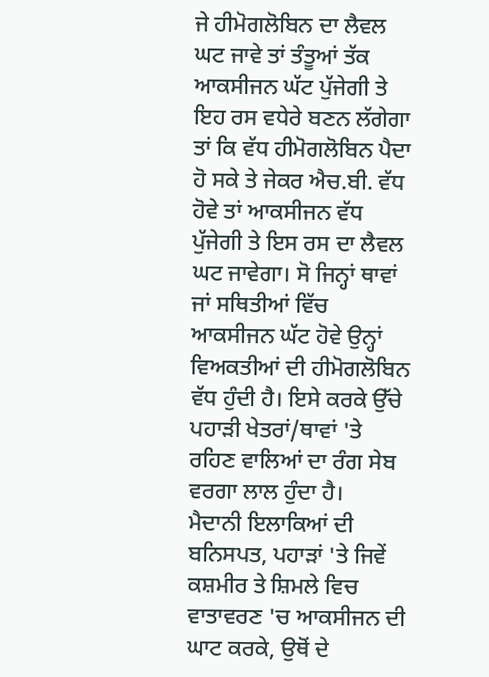ਜੇ ਹੀਮੋਗਲੋਬਿਨ ਦਾ ਲੈਵਲ ਘਟ ਜਾਵੇ ਤਾਂ ਤੰਤੂਆਂ ਤੱਕ ਆਕਸੀਜਨ ਘੱਟ ਪੁੱਜੇਗੀ ਤੇ ਇਹ ਰਸ ਵਧੇਰੇ ਬਣਨ ਲੱਗੇਗਾ ਤਾਂ ਕਿ ਵੱਧ ਹੀਮੋਗਲੋਬਿਨ ਪੈਦਾ ਹੋ ਸਕੇ ਤੇ ਜੇਕਰ ਐਚ.ਬੀ. ਵੱਧ ਹੋਵੇ ਤਾਂ ਆਕਸੀਜਨ ਵੱਧ ਪੁੱਜੇਗੀ ਤੇ ਇਸ ਰਸ ਦਾ ਲੈਵਲ ਘਟ ਜਾਵੇਗਾ। ਸੋ ਜਿਨ੍ਹਾਂ ਥਾਵਾਂ ਜਾਂ ਸਥਿਤੀਆਂ ਵਿੱਚ ਆਕਸੀਜਨ ਘੱਟ ਹੋਵੇ ਉਨ੍ਹਾਂ ਵਿਅਕਤੀਆਂ ਦੀ ਹੀਮੋਗਲੋਬਿਨ ਵੱਧ ਹੁੰਦੀ ਹੈ। ਇਸੇ ਕਰਕੇ ਉੱਚੇ ਪਹਾੜੀ ਖੇਤਰਾਂ/ਥਾਵਾਂ 'ਤੇ  ਰਹਿਣ ਵਾਲਿਆਂ ਦਾ ਰੰਗ ਸੇਬ ਵਰਗਾ ਲਾਲ ਹੁੰਦਾ ਹੈ।
ਮੈਦਾਨੀ ਇਲਾਕਿਆਂ ਦੀ ਬਨਿਸਪਤ, ਪਹਾੜਾਂ 'ਤੇ ਜਿਵੇਂ ਕਸ਼ਮੀਰ ਤੇ ਸ਼ਿਮਲੇ ਵਿਚ ਵਾਤਾਵਰਣ 'ਚ ਆਕਸੀਜਨ ਦੀ ਘਾਟ ਕਰਕੇ, ਉਥੋਂ ਦੇ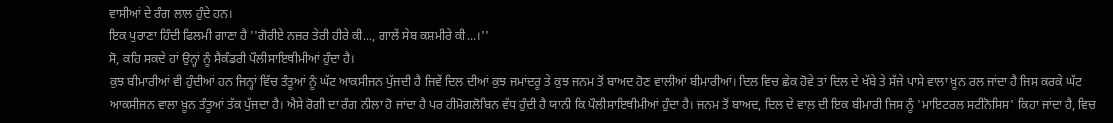ਵਾਸੀਆਂ ਦੇ ਰੰਗ ਲਾਲ ਹੁੰਦੇ ਹਨ।
ਇਕ ਪੁਰਾਣਾ ਹਿੰਦੀ ਫਿਲਮੀ ਗਾਣਾ ਹੈ ''ਗੋਰੀਏ ਨਜ਼ਰ ਤੇਰੀ ਹੀਰੇ ਕੀ..., ਗਾਲੇਂ ਸੇਬ ਕਸ਼ਮੀਰੇ ਕੀ...।''
ਸੋ, ਕਹਿ ਸਕਦੇ ਹਾਂ ਉਨ੍ਹਾਂ ਨੂੰ ਸੈਕੰਡਰੀ ਪੌਲੀਸਾਇਥੀਮੀਆਂ ਹੁੰਦਾ ਹੈ।
ਕੁਝ ਬੀਮਾਰੀਆਂ ਵੀ ਹੁੰਦੀਆਂ ਹਨ ਜਿਨ੍ਹਾਂ ਵਿੱਚ ਤੰਤੂਆਂ ਨੂੰ ਘੱਟ ਆਕਸੀਜਨ ਪੁੱਜਦੀ ਹੈ ਜਿਵੇਂ ਦਿਲ ਦੀਆਂ ਕੁਝ ਜਮਾਂਦਰੂ ਤੇ ਕੁਝ ਜਨਮ ਤੋਂ ਬਾਅਦ ਹੋਣ ਵਾਲੀਆਂ ਬੀਮਾਰੀਆਂ। ਦਿਲ ਵਿਚ ਛੇਕ ਹੋਵੇ ਤਾਂ ਦਿਲ ਦੇ ਖੱਬੇ ਤੇ ਸੱਜੇ ਪਾਸੇ ਵਾਲਾ ਖ਼ੂਨ ਰਲ ਜਾਂਦਾ ਹੈ ਜਿਸ ਕਰਕੇ ਘੱਟ ਆਕਸੀਜਨ ਵਾਲਾ ਖ਼ੂਨ ਤੰਤੂਆਂ ਤੱਕ ਪੁੱਜਦਾ ਹੈ। ਐਸੇ ਰੋਗੀ ਦਾ ਰੰਗ ਨੀਲਾ ਹੋ ਜਾਂਦਾ ਹੈ ਪਰ ਹੀਮੋਗਲੋਬਿਨ ਵੱਧ ਹੁੰਦੀ ਹੈ ਯਾਨੀ ਕਿ ਪੌਲੀਸਾਇਥੀਮੀਆਂ ਹੁੰਦਾ ਹੈ। ਜਨਮ ਤੋਂ ਬਾਅਦ, ਦਿਲ ਦੇ ਵਾਲ਼ ਦੀ ਇਕ ਬੀਮਾਰੀ ਜਿਸ ਨੂੰ 'ਮਾਇਟਰਲ ਸਟੀਨੋਸਿਸ' ਕਿਹਾ ਜਾਂਦਾ ਹੈ, ਵਿਚ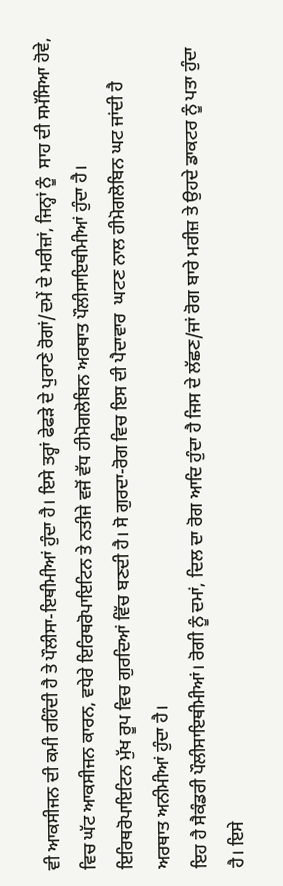ਵੀ ਆਕਸੀਜਨ ਦੀ ਕਮੀ ਰਹਿੰਦੀ ਹੈ ਤੇ ਪੌਲੀਸਾ-ਇਥੀਮੀਆਂ ਹੁੰਦਾ ਹੈ। ਇਸੇ ਤਰ੍ਹਾਂ ਫੇਫੜੇ ਦੇ ਪੁਰਾਣੇ ਰੋਗਾਂ/ਦਮੇਂ ਦੇ ਮਰੀਜ਼ਾਂ, ਜਿਨ੍ਹਾਂ ਨੂੰ  ਸਾਹ ਦੀ ਸਮੱਸਿਆ ਹੋਵੇ, ਵਿਚ ਘੱਟ ਆਕਸੀਜਨ ਕਾਰਨ, ਵਧੇਰੇ ਇਰਿਥਰੋਪਾਇਟਿਨ ਤੇ ਨਤੀਜੇ ਵਜੋਂ ਵੱਧ ਹੀਮੋਗਲੋਬਿਨ ਅਰਥਾਤ ਪੌਲੀਸਾਇਥੀਮੀਆਂ ਹੁੰਦਾ ਹੈ।
ਇਰਿਥਰੋਪਾਇਟਿਨ ਮੁੱਖ ਰੂਪ ਵਿਚ ਗੁਰਦਿਆਂ ਵਿੱਚ ਬਣਦੀ ਹੈ। ਸੋ ਗੁਰਦਾ-ਰੋਗ ਵਿਚ ਇਸ ਦੀ ਪੈਦਾਵਾਰ  ਘਟਣ ਨਾਲ ਹੀਮੋਗਲੋਬਿਨ ਘਟ ਜਾਂਦੀ ਹੈ ਅਰਥਾਤ ਅਨੀਮੀਆਂ ਹੁੰਦਾ ਹੈ।
ਇਹ ਹੈ ਸੈਕੰਡਰੀ ਪੌਲੀਸਾਇਥੀਮੀਆਂ। ਰੋਗੀ ਨੂੰ ਦਮਾਂ, ਦਿਲ ਦਾ ਰੋਗ ਆਦਿ ਹੁੰਦਾ ਹੈ ਜਿਸ ਦੇ ਲੱਛਣ/ਜਾਂ ਰੋਗ ਬਾਰੇ ਮਰੀਜ਼ ਤੇ ਉਹਦੇ ਡਾਕਟਰ ਨੂੰ ਪਤਾ ਹੁੰਦਾ ਹੈ। ਇਸੇ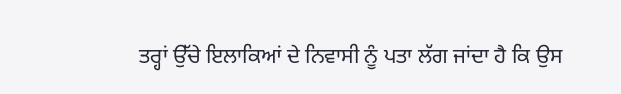ਤਰ੍ਹਾਂ ਉੱਚੇ ਇਲਾਕਿਆਂ ਦੇ ਨਿਵਾਸੀ ਨੂੰ ਪਤਾ ਲੱਗ ਜਾਂਦਾ ਹੈ ਕਿ ਉਸ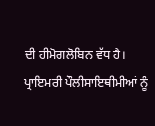ਦੀ ਹੀਮੋਗਲੋਬਿਨ ਵੱਧ ਹੈ।
ਪ੍ਰਾਇਮਰੀ ਪੌਲੀਸਾਇਥੀਮੀਆਂ ਨੂੰ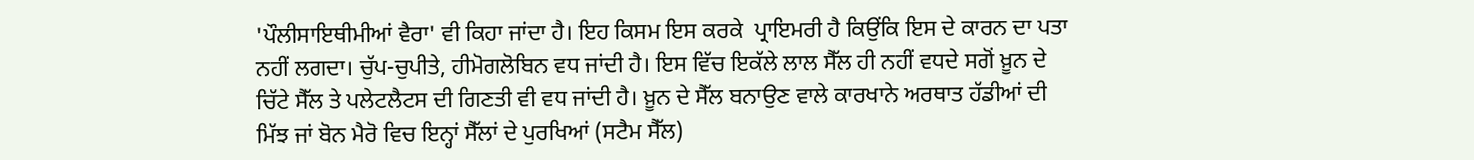'ਪੌਲੀਸਾਇਥੀਮੀਆਂ ਵੈਰਾ' ਵੀ ਕਿਹਾ ਜਾਂਦਾ ਹੈ। ਇਹ ਕਿਸਮ ਇਸ ਕਰਕੇ  ਪ੍ਰਾਇਮਰੀ ਹੈ ਕਿਉਂਕਿ ਇਸ ਦੇ ਕਾਰਨ ਦਾ ਪਤਾ ਨਹੀਂ ਲਗਦਾ। ਚੁੱਪ-ਚੁਪੀਤੇ, ਹੀਮੋਗਲੋਬਿਨ ਵਧ ਜਾਂਦੀ ਹੈ। ਇਸ ਵਿੱਚ ਇਕੱਲੇ ਲਾਲ ਸੈੱਲ ਹੀ ਨਹੀਂ ਵਧਦੇ ਸਗੋਂ ਖ਼ੂਨ ਦੇ ਚਿੱਟੇ ਸੈੱਲ ਤੇ ਪਲੇਟਲੈਟਸ ਦੀ ਗਿਣਤੀ ਵੀ ਵਧ ਜਾਂਦੀ ਹੈ। ਖ਼ੂਨ ਦੇ ਸੈੱਲ ਬਨਾਉਣ ਵਾਲੇ ਕਾਰਖਾਨੇ ਅਰਥਾਤ ਹੱਡੀਆਂ ਦੀ ਮਿੱਝ ਜਾਂ ਬੋਨ ਮੈਰੋ ਵਿਚ ਇਨ੍ਹਾਂ ਸੈੱਲਾਂ ਦੇ ਪੁਰਖਿਆਂ (ਸਟੈਮ ਸੈੱਲ)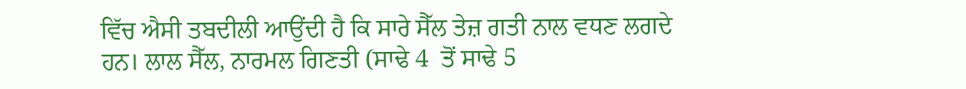ਵਿੱਚ ਐਸੀ ਤਬਦੀਲੀ ਆਉਂਦੀ ਹੈ ਕਿ ਸਾਰੇ ਸੈੱਲ ਤੇਜ਼ ਗਤੀ ਨਾਲ ਵਧਣ ਲਗਦੇ ਹਨ। ਲਾਲ ਸੈੱਲ, ਨਾਰਮਲ ਗਿਣਤੀ (ਸਾਢੇ 4  ਤੋਂ ਸਾਢੇ 5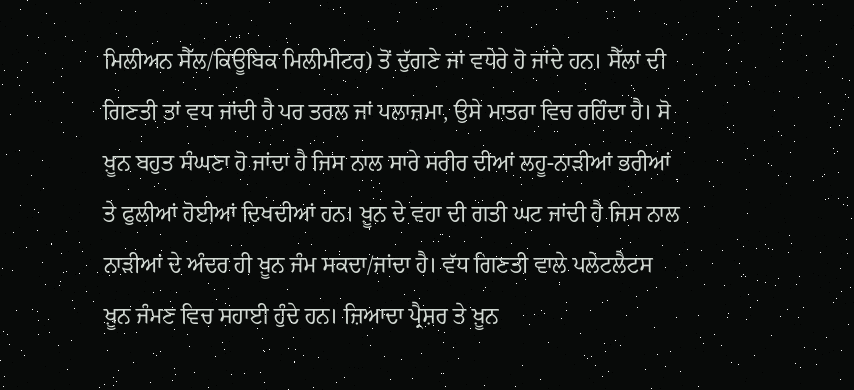ਮਿਲੀਅਨ ਸੈੱਲ/ਕਿਊਬਿਕ ਮਿਲੀਮੀਟਰ) ਤੋਂ ਦੁੱਗਣੇ ਜਾਂ ਵਧੇਰੇ ਹੋ ਜਾਂਦੇ ਹਨ। ਸੈੱਲਾਂ ਦੀ ਗਿਣਤੀ ਤਾਂ ਵਧ ਜਾਂਦੀ ਹੈ ਪਰ ਤਰਲ ਜਾਂ ਪਲਾਜ਼ਮਾ, ਉਸੇ ਮਾਤਰਾ ਵਿਚ ਰਹਿੰਦਾ ਹੈ। ਸੋ ਖ਼ੂਨ ਬਹੁਤ ਸੰਘਣਾ ਹੋ ਜਾਂਦਾ ਹੈ ਜਿਸ ਨਾਲ ਸਾਰੇ ਸਰੀਰ ਦੀਆਂ ਲਹੂ-ਨਾੜੀਆਂ ਭਰੀਆਂ ਤੇ ਫੁਲੀਆਂ ਹੋਈਆਂ ਦਿਖਦੀਆਂ ਹਨ। ਖ਼ੂਨ ਦੇ ਵਹਾ ਦੀ ਗਤੀ ਘਟ ਜਾਂਦੀ ਹੈ ਜਿਸ ਨਾਲ ਨਾੜੀਆਂ ਦੇ ਅੰਦਰ ਹੀ ਖ਼ੂਨ ਜੰਮ ਸਕਦਾ/ਜਾਂਦਾ ਹੈ। ਵੱਧ ਗਿਣਤੀ ਵਾਲੇ ਪਲੇਟਲੈਟਸ ਖ਼ੂਨ ਜੰਮਣ ਵਿਚ ਸਹਾਈ ਹੁੰਦੇ ਹਨ। ਜ਼ਿਆਦਾ ਪ੍ਰੈਸ਼ਰ ਤੇ ਖ਼ੂਨ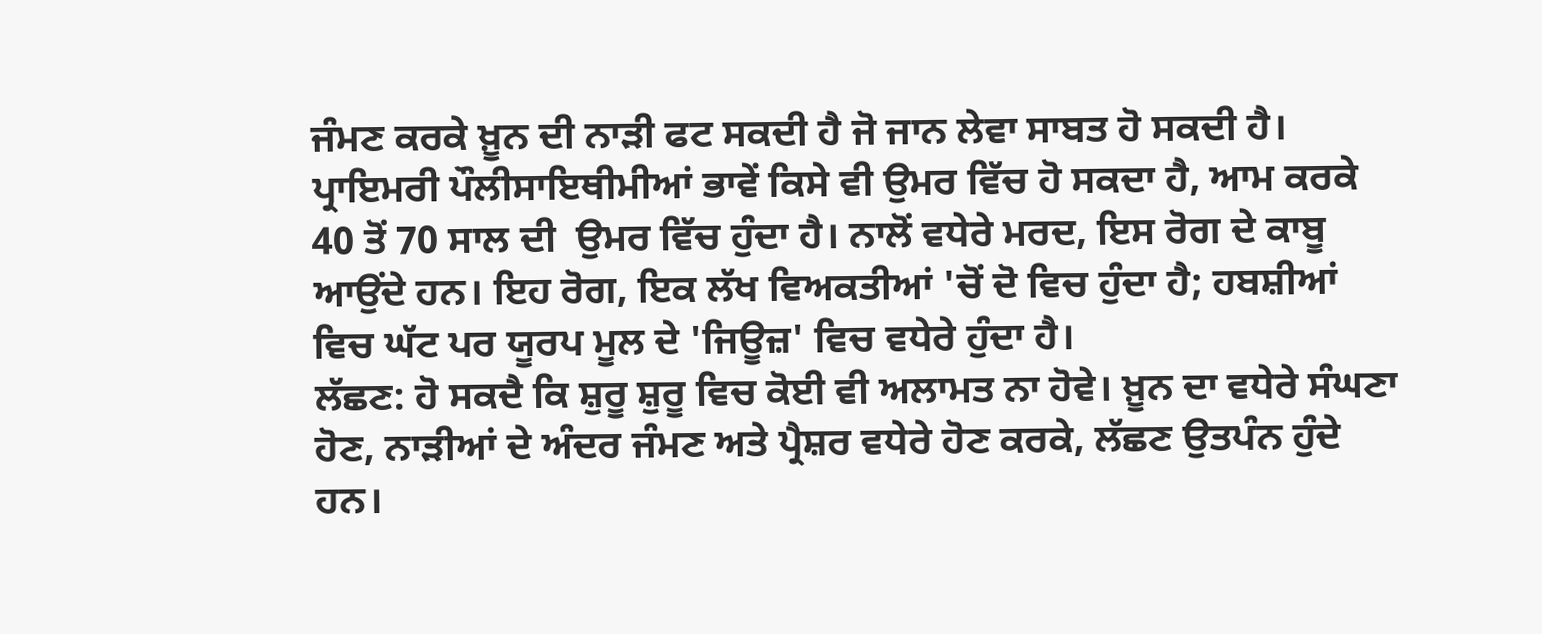ਜੰਮਣ ਕਰਕੇ ਖ਼ੂਨ ਦੀ ਨਾੜੀ ਫਟ ਸਕਦੀ ਹੈ ਜੋ ਜਾਨ ਲੇਵਾ ਸਾਬਤ ਹੋ ਸਕਦੀ ਹੈ।
ਪ੍ਰਾਇਮਰੀ ਪੌਲੀਸਾਇਥੀਮੀਆਂ ਭਾਵੇਂ ਕਿਸੇ ਵੀ ਉਮਰ ਵਿੱਚ ਹੋ ਸਕਦਾ ਹੈ, ਆਮ ਕਰਕੇ 40 ਤੋਂ 70 ਸਾਲ ਦੀ  ਉਮਰ ਵਿੱਚ ਹੁੰਦਾ ਹੈ। ਨਾਲੋਂ ਵਧੇਰੇ ਮਰਦ, ਇਸ ਰੋਗ ਦੇ ਕਾਬੂ ਆਉਂਦੇ ਹਨ। ਇਹ ਰੋਗ, ਇਕ ਲੱਖ ਵਿਅਕਤੀਆਂ 'ਚੋਂ ਦੋ ਵਿਚ ਹੁੰਦਾ ਹੈ; ਹਬਸ਼ੀਆਂ ਵਿਚ ਘੱਟ ਪਰ ਯੂਰਪ ਮੂਲ ਦੇ 'ਜਿਊਜ਼' ਵਿਚ ਵਧੇਰੇ ਹੁੰਦਾ ਹੈ।
ਲੱਛਣ: ਹੋ ਸਕਦੈ ਕਿ ਸ਼ੁਰੂ ਸ਼ੁਰੂ ਵਿਚ ਕੋਈ ਵੀ ਅਲਾਮਤ ਨਾ ਹੋਵੇ। ਖ਼ੂਨ ਦਾ ਵਧੇਰੇ ਸੰਘਣਾ ਹੋਣ, ਨਾੜੀਆਂ ਦੇ ਅੰਦਰ ਜੰਮਣ ਅਤੇ ਪ੍ਰੈਸ਼ਰ ਵਧੇਰੇ ਹੋਣ ਕਰਕੇ, ਲੱਛਣ ਉਤਪੰਨ ਹੁੰਦੇ ਹਨ।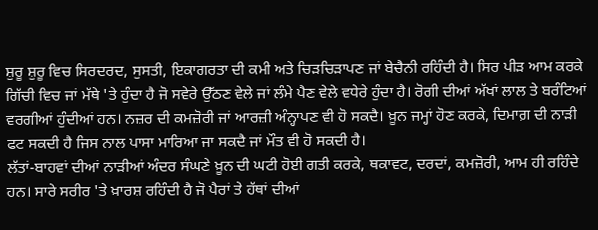ਸ਼ੁਰੂ ਸ਼ੁਰੂ ਵਿਚ ਸਿਰਦਰਦ, ਸੁਸਤੀ, ਇਕਾਗਰਤਾ ਦੀ ਕਮੀ ਅਤੇ ਚਿੜਚਿੜਾਪਣ ਜਾਂ ਬੇਚੈਨੀ ਰਹਿੰਦੀ ਹੈ। ਸਿਰ ਪੀੜ ਆਮ ਕਰਕੇ ਗਿੱਚੀ ਵਿਚ ਜਾਂ ਮੱਥੇ 'ਤੇ ਹੁੰਦਾ ਹੈ ਜੋ ਸਵੇਰੇ ਉੱਠਣ ਵੇਲੇ ਜਾਂ ਲੰਮੇ ਪੈਣ ਵੇਲੇ ਵਧੇਰੇ ਹੁੰਦਾ ਹੈ। ਰੋਗੀ ਦੀਆਂ ਅੱਖਾਂ ਲਾਲ ਤੇ ਬਰੰਟਿਆਂ ਵਰਗੀਆਂ ਹੁੰਦੀਆਂ ਹਨ। ਨਜ਼ਰ ਦੀ ਕਮਜ਼ੋਰੀ ਜਾਂ ਆਰਜ਼ੀ ਅੰਨ੍ਹਾਪਣ ਵੀ ਹੋ ਸਕਦੈ। ਖ਼ੂਨ ਜਮ੍ਹਾਂ ਹੋਣ ਕਰਕੇ, ਦਿਮਾਗ਼ ਦੀ ਨਾੜੀ ਫਟ ਸਕਦੀ ਹੈ ਜਿਸ ਨਾਲ ਪਾਸਾ ਮਾਰਿਆ ਜਾ ਸਕਦੈ ਜਾਂ ਮੌਤ ਵੀ ਹੋ ਸਕਦੀ ਹੈ।
ਲੱਤਾਂ-ਬਾਹਵਾਂ ਦੀਆਂ ਨਾੜੀਆਂ ਅੰਦਰ ਸੰਘਣੇ ਖ਼ੂਨ ਦੀ ਘਟੀ ਹੋਈ ਗਤੀ ਕਰਕੇ, ਥਕਾਵਟ, ਦਰਦਾਂ, ਕਮਜ਼ੋਰੀ, ਆਮ ਹੀ ਰਹਿੰਦੇ ਹਨ। ਸਾਰੇ ਸਰੀਰ 'ਤੇ ਖ਼ਾਰਸ਼ ਰਹਿੰਦੀ ਹੈ ਜੋ ਪੈਰਾਂ ਤੇ ਹੱਥਾਂ ਦੀਆਂ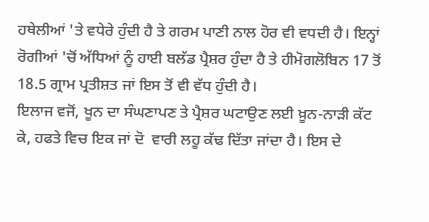ਹਥੇਲੀਆਂ 'ਤੇ ਵਧੇਰੇ ਹੁੰਦੀ ਹੈ ਤੇ ਗਰਮ ਪਾਣੀ ਨਾਲ ਹੋਰ ਵੀ ਵਧਦੀ ਹੈ। ਇਨ੍ਹਾਂ ਰੋਗੀਆਂ 'ਚੋਂ ਅੱਧਿਆਂ ਨੂੰ ਹਾਈ ਬਲੱਡ ਪ੍ਰੈਸ਼ਰ ਹੁੰਦਾ ਹੈ ਤੇ ਹੀਮੋਗਲੋਬਿਨ 17 ਤੋਂ 18.5 ਗ੍ਰਾਮ ਪ੍ਰਤੀਸ਼ਤ ਜਾਂ ਇਸ ਤੋਂ ਵੀ ਵੱਧ ਹੁੰਦੀ ਹੈ।
ਇਲਾਜ ਵਜੋਂ, ਖੂਨ ਦਾ ਸੰਘਣਾਪਣ ਤੇ ਪ੍ਰੈਸ਼ਰ ਘਟਾਉਣ ਲਈ ਖ਼ੂਨ-ਨਾੜੀ ਕੱਟ ਕੇ, ਹਫਤੇ ਵਿਚ ਇਕ ਜਾਂ ਦੋ  ਵਾਰੀ ਲਹੂ ਕੱਢ ਦਿੱਤਾ ਜਾਂਦਾ ਹੈ। ਇਸ ਦੇ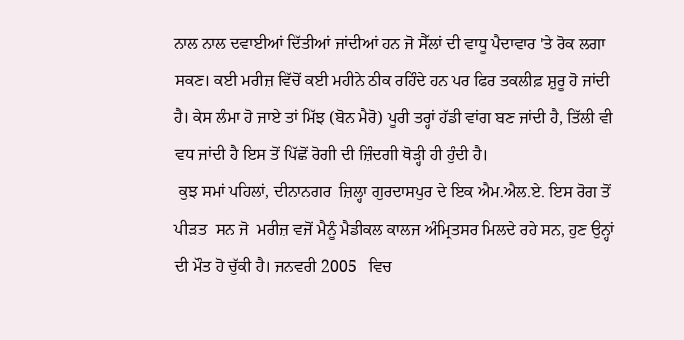ਨਾਲ ਨਾਲ ਦਵਾਈਆਂ ਦਿੱਤੀਆਂ ਜਾਂਦੀਆਂ ਹਨ ਜੋ ਸੈੱਲਾਂ ਦੀ ਵਾਧੂ ਪੈਦਾਵਾਰ 'ਤੇ ਰੋਕ ਲਗਾ ਸਕਣ। ਕਈ ਮਰੀਜ਼ ਵਿੱਚੋਂ ਕਈ ਮਹੀਨੇ ਠੀਕ ਰਹਿੰਦੇ ਹਨ ਪਰ ਫਿਰ ਤਕਲੀਫ਼ ਸ਼ੁਰੂ ਹੋ ਜਾਂਦੀ ਹੈ। ਕੇਸ ਲੰਮਾ ਹੋ ਜਾਏ ਤਾਂ ਮਿੱਝ (ਬੋਨ ਮੈਰੋ) ਪੂਰੀ ਤਰ੍ਹਾਂ ਹੱਡੀ ਵਾਂਗ ਬਣ ਜਾਂਦੀ ਹੈ, ਤਿੱਲੀ ਵੀ ਵਧ ਜਾਂਦੀ ਹੈ ਇਸ ਤੋਂ ਪਿੱਛੋਂ ਰੋਗੀ ਦੀ ਜ਼ਿੰਦਗੀ ਥੋੜ੍ਹੀ ਹੀ ਹੁੰਦੀ ਹੈ।
 ਕੁਝ ਸਮਾਂ ਪਹਿਲਾਂ, ਦੀਨਾਨਗਰ  ਜ਼ਿਲ੍ਹਾ ਗੁਰਦਾਸਪੁਰ ਦੇ ਇਕ ਐਮ.ਐਲ.ਏ. ਇਸ ਰੋਗ ਤੋਂ ਪੀੜਤ  ਸਨ ਜੋ  ਮਰੀਜ਼ ਵਜੋਂ ਮੈਨੂੰ ਮੈਡੀਕਲ ਕਾਲਜ ਅੰਮ੍ਰਿਤਸਰ ਮਿਲਦੇ ਰਹੇ ਸਨ, ਹੁਣ ਉਨ੍ਹਾਂ ਦੀ ਮੌਤ ਹੋ ਚੁੱਕੀ ਹੈ। ਜਨਵਰੀ 2005   ਵਿਚ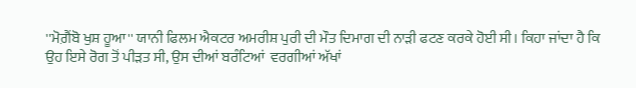''ਮੋਗ਼ੈਂਬੋ ਖੁਸ਼ ਹੂਆ'' ਯਾਨੀ ਫਿਲਮ ਐਕਟਰ ਅਮਰੀਸ਼ ਪੁਰੀ ਦੀ ਮੌਤ ਦਿਮਾਗ ਦੀ ਨਾੜੀ ਫਟਣ ਕਰਕੇ ਹੋਈ ਸੀ। ਕਿਹਾ ਜਾਂਦਾ ਹੈ ਕਿ ਉਹ ਇਸੇ ਰੋਗ ਤੋਂ ਪੀੜਤ ਸੀ, ਉਸ ਦੀਆਂ ਬਰੰਟਿਆਂ  ਵਰਗੀਆਂ ਅੱਖਾਂ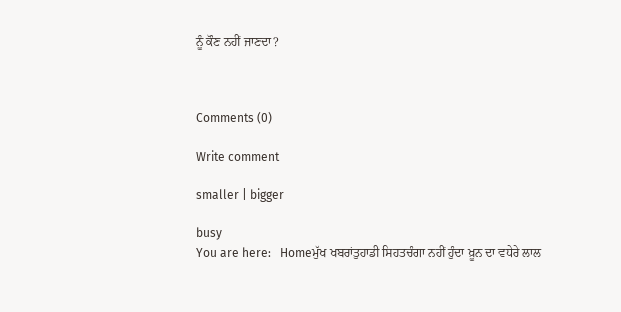ਨੂੰ ਕੌਣ ਨਹੀਂ ਜਾਣਦਾ?



Comments (0)

Write comment

smaller | bigger

busy
You are here:   Homeਮੁੱਖ ਖਬਰਾਂਤੁਹਾਡੀ ਸਿਹਤਚੰਗਾ ਨਹੀਂ ਹੁੰਦਾ ਖ਼ੂਨ ਦਾ ਵਧੇਰੇ ਲਾਲ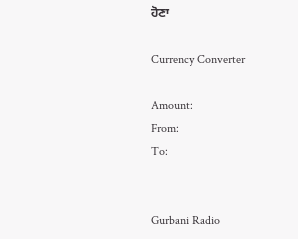ਹੋਣਾ

Currency Converter

Amount:
From:
To:


Gurbani Radio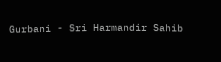Gurbani - Sri Harmandir Sahib